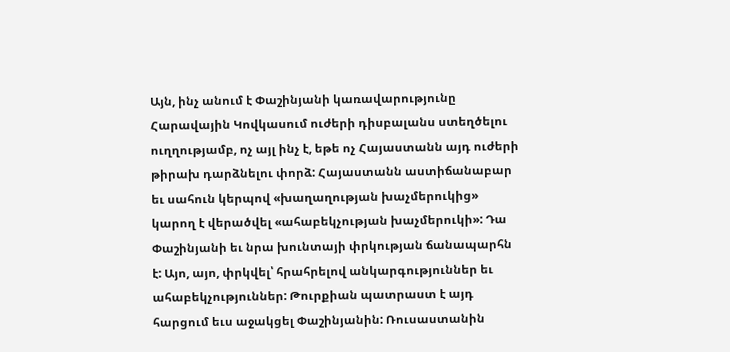Այն, ինչ անում է Փաշինյանի կառավարությունը Հարավային Կովկասում ուժերի դիսբալանս ստեղծելու ուղղությամբ, ոչ այլ ինչ է, եթե ոչ Հայաստանն այդ ուժերի թիրախ դարձնելու փորձ: Հայաստանն աստիճանաբար եւ սահուն կերպով «խաղաղության խաչմերուկից» կարող է վերածվել «ահաբեկչության խաչմերուկի»: Դա Փաշինյանի եւ նրա խունտայի փրկության ճանապարհն է: Այո, այո, փրկվել՝ հրահրելով անկարգություններ եւ ահաբեկչություններ: Թուրքիան պատրաստ է այդ հարցում եւս աջակցել Փաշինյանին: Ռուսաստանին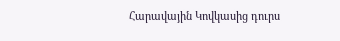Հարավային Կովկասից դուրս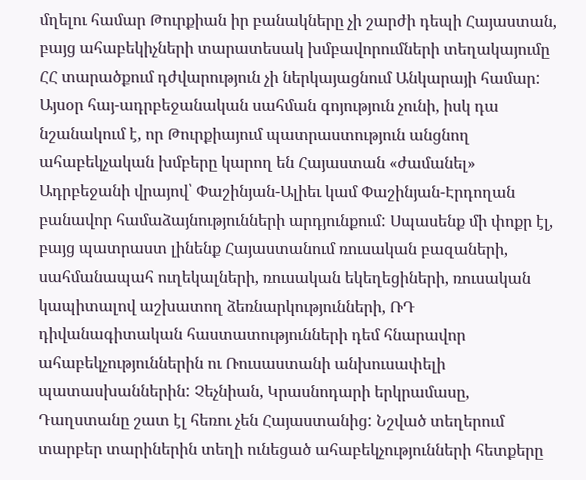մղելու համար Թուրքիան իր բանակները չի շարժի դեպի Հայաստան, բայց ահաբեկիչների տարատեսակ խմբավորումների տեղակայումը ՀՀ տարածքում դժվարություն չի ներկայացնում Անկարայի համար:
Այսօր հայ-ադրբեջանական սահման գոյություն չունի, իսկ դա նշանակում է, որ Թուրքիայում պատրաստություն անցնող ահաբեկչական խմբերը կարող են Հայաստան «ժամանել» Ադրբեջանի վրայով՝ Փաշինյան-Ալիեւ կամ Փաշինյան-Էրդողան բանավոր համաձայնությունների արդյունքում: Սպասենք մի փոքր էլ, բայց պատրաստ լինենք Հայաստանում ռուսական բազաների, սահմանապահ ուղեկալների, ռուսական եկեղեցիների, ռուսական կապիտալով աշխատող ձեռնարկությունների, ՌԴ դիվանագիտական հաստատությունների դեմ հնարավոր ահաբեկչություններին ու Ռուսաստանի անխուսափելի պատասխաններին: Չեչնիան, Կրասնոդարի երկրամասը, Դաղստանը շատ էլ հեռու չեն Հայաստանից: Նշված տեղերում տարբեր տարիներին տեղի ունեցած ահաբեկչությունների հետքերը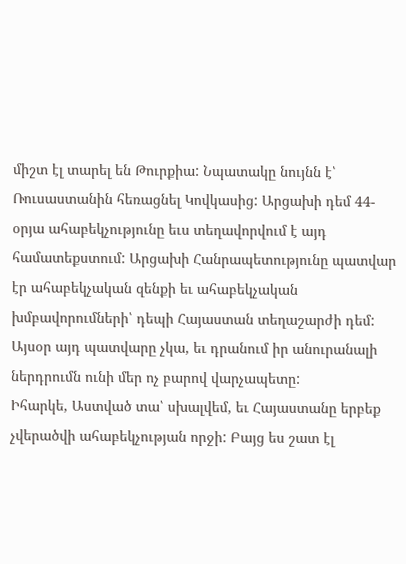միշտ էլ տարել են Թուրքիա: Նպատակը նույնն է՝ Ռուսաստանին հեռացնել Կովկասից: Արցախի դեմ 44-օրյա ահաբեկչությունը եւս տեղավորվում է այդ համատեքստում: Արցախի Հանրապետությունը պատվար էր ահաբեկչական զենքի եւ ահաբեկչական խմբավորումների՝ դեպի Հայաստան տեղաշարժի դեմ: Այսօր այդ պատվարը չկա, եւ դրանում իր անուրանալի ներդրումն ունի մեր ոչ բարով վարչապետը:
Իհարկե, Աստված տա՝ սխալվեմ, եւ Հայաստանը երբեք չվերածվի ահաբեկչության որջի: Բայց ես շատ էլ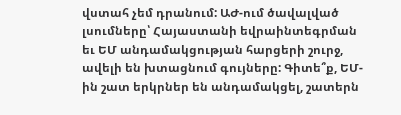վստահ չեմ դրանում: ԱԺ-ում ծավալված լսումները՝ Հայաստանի եվրաինտեգրման եւ ԵՄ անդամակցության հարցերի շուրջ, ավելի են խտացնում գույները: Գիտե՞ք, ԵՄ-ին շատ երկրներ են անդամակցել, շատերն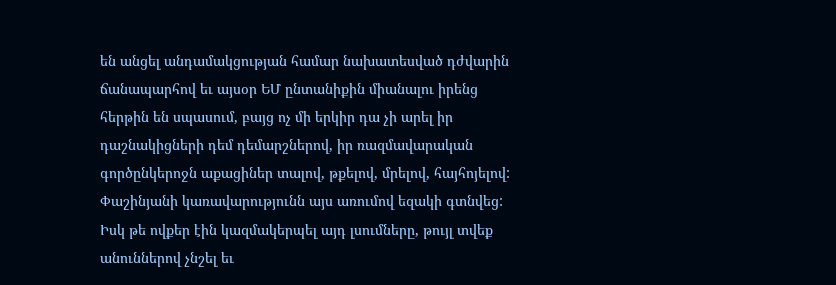են անցել անդամակցության համար նախատեսված դժվարին ճանապարհով եւ այսօր ԵՄ ընտանիքին միանալու իրենց հերթին են սպասում, բայց ոչ մի երկիր դա չի արել իր դաշնակիցների դեմ դեմարշներով, իր ռազմավարական գործընկերոջն աքացիներ տալով, թքելով, մրելով, հայհոյելով: Փաշինյանի կառավարությունն այս առումով եզակի գտնվեց: Իսկ թե ովքեր էին կազմակերպել այդ լսումները, թույլ տվեք անուններով չնշել եւ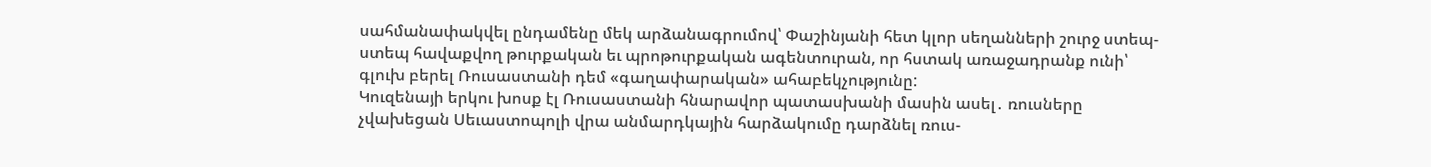սահմանափակվել ընդամենը մեկ արձանագրումով՝ Փաշինյանի հետ կլոր սեղանների շուրջ ստեպ-ստեպ հավաքվող թուրքական եւ պրոթուրքական ագենտուրան, որ հստակ առաջադրանք ունի՝ գլուխ բերել Ռուսաստանի դեմ «գաղափարական» ահաբեկչությունը:
Կուզենայի երկու խոսք էլ Ռուսաստանի հնարավոր պատասխանի մասին ասել․ ռուսները չվախեցան Սեւաստոպոլի վրա անմարդկային հարձակումը դարձնել ռուս-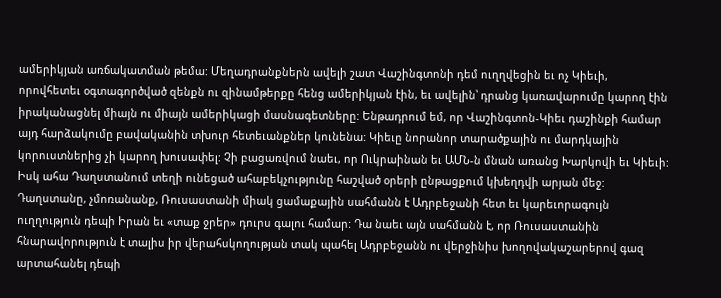ամերիկյան առճակատման թեմա: Մեղադրանքներն ավելի շատ Վաշինգտոնի դեմ ուղղվեցին եւ ոչ Կիեւի, որովհետեւ օգտագործված զենքն ու զինամթերքը հենց ամերիկյան էին, եւ ավելին՝ դրանց կառավարումը կարող էին իրականացնել միայն ու միայն ամերիկացի մասնագետները: Ենթադրում եմ, որ Վաշինգտոն-Կիեւ դաշինքի համար այդ հարձակումը բավականին տխուր հետեւանքներ կունենա: Կիեւը նորանոր տարածքային ու մարդկային կորուստներից չի կարող խուսափել: Չի բացառվում նաեւ, որ Ուկրաինան եւ ԱՄՆ-ն մնան առանց Խարկովի եւ Կիեւի: Իսկ ահա Դաղստանում տեղի ունեցած ահաբեկչությունը հաշված օրերի ընթացքում կխեղդվի արյան մեջ: Դաղստանը, չմոռանանք, Ռուսաստանի միակ ցամաքային սահմանն է Ադրբեջանի հետ եւ կարեւորագույն ուղղություն դեպի Իրան եւ «տաք ջրեր» դուրս գալու համար: Դա նաեւ այն սահմանն է, որ Ռուսաստանին հնարավորություն է տալիս իր վերահսկողության տակ պահել Ադրբեջանն ու վերջինիս խողովակաշարերով գազ արտահանել դեպի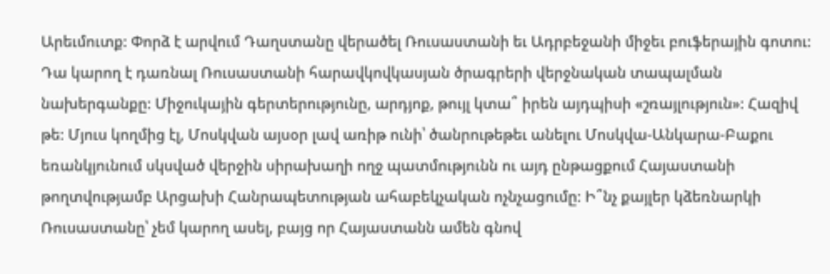Արեւմուտք: Փորձ է արվում Դաղստանը վերածել Ռուսաստանի եւ Ադրբեջանի միջեւ բուֆերային գոտու: Դա կարող է դառնալ Ռուսաստանի հարավկովկասյան ծրագրերի վերջնական տապալման նախերգանքը: Միջուկային գերտերությունը, արդյոք, թույլ կտա՞ իրեն այդպիսի «շռայլություն»: Հազիվ թե: Մյուս կողմից էլ, Մոսկվան այսօր լավ առիթ ունի՝ ծանրութեթեւ անելու Մոսկվա-Անկարա-Բաքու եռանկյունում սկսված վերջին սիրախաղի ողջ պատմությունն ու այդ ընթացքում Հայաստանի թողտվությամբ Արցախի Հանրապետության ահաբեկչական ոչնչացումը: Ի՞նչ քայլեր կձեռնարկի Ռուսաստանը՝ չեմ կարող ասել, բայց որ Հայաստանն ամեն գնով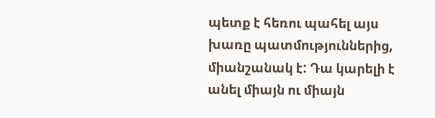պետք է հեռու պահել այս խառը պատմություններից, միանշանակ է: Դա կարելի է անել միայն ու միայն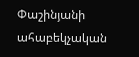Փաշինյանի ահաբեկչական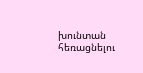խունտան հեռացնելու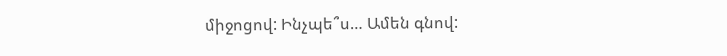միջոցով: Ինչպե՞ս… Ամեն գնով: